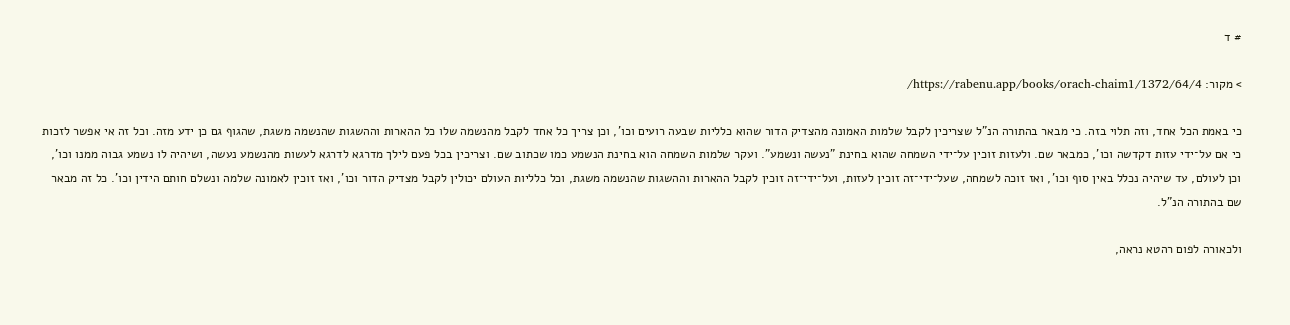# ד

> מקור: https://rabenu.app/books/orach-chaim1/1372/64/4/

כי באמת הכל אחד, וזה תלוי בזה. כי מבאר בהתורה הנ"ל שצריכין לקבל שלמות האמונה מהצדיק הדור שהוא כלליות שבעה רועים וכו', וכן צריך כל אחד לקבל מהנשמה שלו כל ההארות וההשגות שהנשמה משגת, שהגוף גם כן ידע מזה. וכל זה אי אפשר לזכות כי אם על־ידי עזות דקדשה וכו', כמבאר שם. ולעזות זוכין על־ידי השמחה שהוא בחינת "נעשה ונשמע". ועקר שלמות השמחה הוא בחינת הנשמע כמו שכתוב שם. וצריכין בכל פעם לילך מדרגא לדרגא לעשות מהנשמע נעשה, ושיהיה לו נשמע גבוה ממנו וכו', וכן לעולם, עד שיהיה נכלל באין סוף וכו', ואז זוכה לשמחה, שעל־ידי־זה זוכין לעזות, ועל־ידי־זה זוכין לקבל ההארות וההשגות שהנשמה משגת, וכל כלליות העולם יכולין לקבל מצדיק הדור וכו', ואז זוכין לאמונה שלמה ונשלם חותם הידין וכו'. כל זה מבאר שם בהתורה הנ"ל.

ולכאורה לפום רהטא נראה,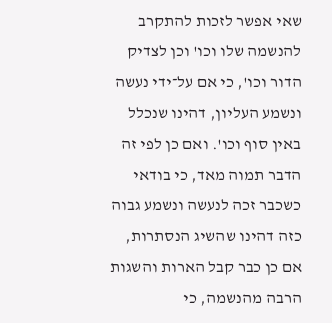שאי אפשר לזכות להתקרב להנשמה שלו וכו' וכן לצדיק הדור וכו', כי אם על־ידי נעשה ונשמע העליון, דהינו שנכלל באין סוף וכו'. ואם כן לפי זה הדבר תמוה מאד, כי בודאי כשכבר זכה לנעשה ונשמע גבוה כזה דהינו שהשיג הנסתרות, אם כן כבר קבל הארות והשגות הרבה מהנשמה, כי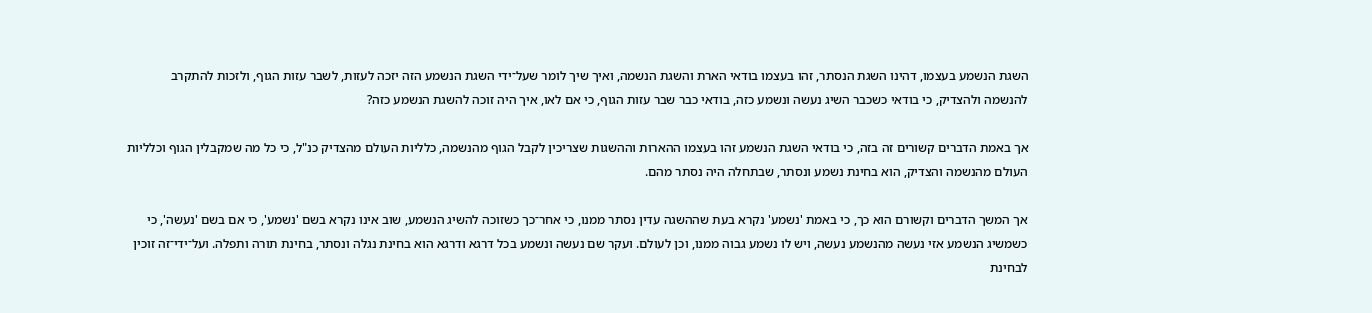השגת הנשמע בעצמו, דהינו השגת הנסתר, זהו בעצמו בודאי הארת והשגת הנשמה, ואיך שיך לומר שעל־ידי השגת הנשמע הזה יזכה לעזות, לשבר עזות הגוף, ולזכות להתקרב להנשמה ולהצדיק, כי בודאי כשכבר השיג נעשה ונשמע כזה, בודאי כבר שבר עזות הגוף, כי אם לאו, איך היה זוכה להשגת הנשמע כזה?

אך באמת הדברים קשורים זה בזה, כי בודאי השגת הנשמע זהו בעצמו ההארות וההשגות שצריכין לקבל הגוף מהנשמה, כלליות העולם מהצדיק כנ"ל, כי כל מה שמקבלין הגוף וכלליות העולם מהנשמה והצדיק, הוא בחינת נשמע ונסתר, שבתחלה היה נסתר מהם.

אך המשך הדברים וקשורם הוא כך, כי באמת 'נשמע' נקרא בעת שההשגה עדין נסתר ממנו, כי אחר־כך כשזוכה להשיג הנשמע, שוב אינו נקרא בשם 'נשמע', כי אם בשם 'נעשה', כי כשמשיג הנשמע אזי נעשה מהנשמע נעשה, ויש לו נשמע גבוה ממנו, וכן לעולם. ועקר שם נעשה ונשמע בכל דרגא ודרגא הוא בחינת נגלה ונסתר, בחינת תורה ותפלה. ועל־ידי־זה זוכין לבחינת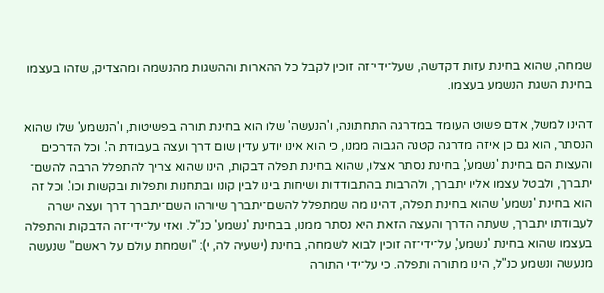שמחה, שהוא בחינת עזות דקדשה, שעל־ידי־זה זוכין לקבל כל ההארות וההשגות מהנשמה ומהצדיק, שזהו בעצמו בחינת השגת הנשמע בעצמו.

דהינו למשל, אדם פשוט העומד במדרגה התחתונה, ו'הנעשה' שלו הוא בחינת תורה בפשיטות, ו'הנשמע' שלו שהוא הנסתר, הוא גם כן איזה מדרגה קטנה הגבוה ממנו, כי הוא אינו יודע עדין שום דרך ועצה בעבודת ה'. וכל הדרכים והעצות הם בחינת 'נשמע', בחינת נסתר אצלו, שהוא בחינת תפלה דבקות, הינו שהוא צריך להתפלל הרבה להשם־ יתברך, ולבטל עצמו אליו יתברך, ולהרבות בהתבודדות ושיחות בינו לבין קונו ובתחנות ותפלות ובקשות וכו'. וכל זה הוא בחינת 'נשמע' שהוא בחינת תפלה, דהינו מה שמתפלל להשם־יתברך שיורהו השם־יתברך דרך ועצה ישרה לעבודתו יתברך, שעתה הדרך והעצה הזאת היא נסתר ממנו, בבחינת 'נשמע' כנ"ל. ואזי על־ידי־זה הדבקות והתפלה בעצמו שהוא בחינת 'נשמע', על־ידי־זה זוכין לבוא לשמחה, בחינת (ישעיה לה, י): "ושמחת עולם על ראשם" שנעשה מנעשה ונשמע כנ"ל, הינו מתורה ותפלה. כי על־ידי התורה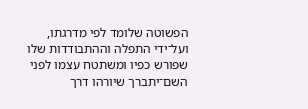הפשוטה שלומד לפי מדרגתו, ועל־ידי התפלה וההתבודדות שלו שפורש כפיו ומשתטח עצמו לפני השם־יתברך שיורהו דרך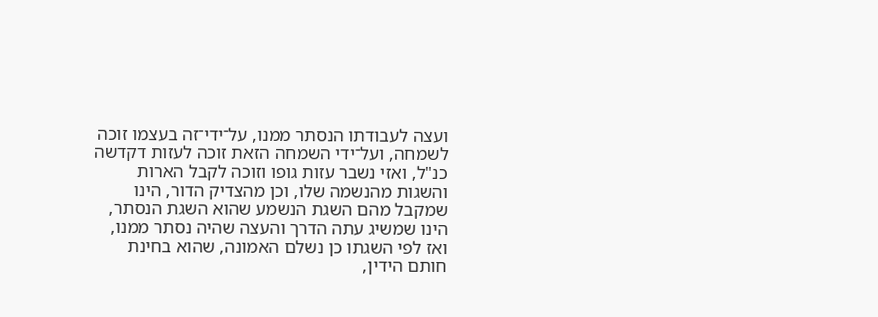ועצה לעבודתו הנסתר ממנו, על־ידי־זה בעצמו זוכה לשמחה, ועל־ידי השמחה הזאת זוכה לעזות דקדשה כנ"ל, ואזי נשבר עזות גופו וזוכה לקבל הארות והשגות מהנשמה שלו, וכן מהצדיק הדור, הינו שמקבל מהם השגת הנשמע שהוא השגת הנסתר, הינו שמשיג עתה הדרך והעצה שהיה נסתר ממנו, ואז לפי השגתו כן נשלם האמונה, שהוא בחינת חותם הידין,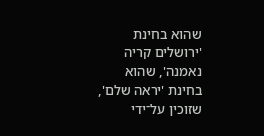שהוא בחינת 'ירושלים קריה נאמנה', שהוא בחינת 'יראה שלם', שזוכין על־ידי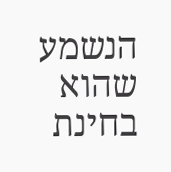הנשמע שהוא בחינת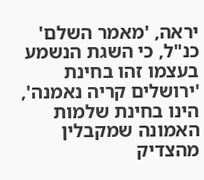יראה, 'מאמר השלם' כנ"ל, כי השגת הנשמע בעצמו זהו בחינת 'ירושלים קריה נאמנה', הינו בחינת שלמות האמונה שמקבלין מהצדיק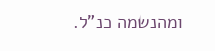ומהנשמה כנ"ל.